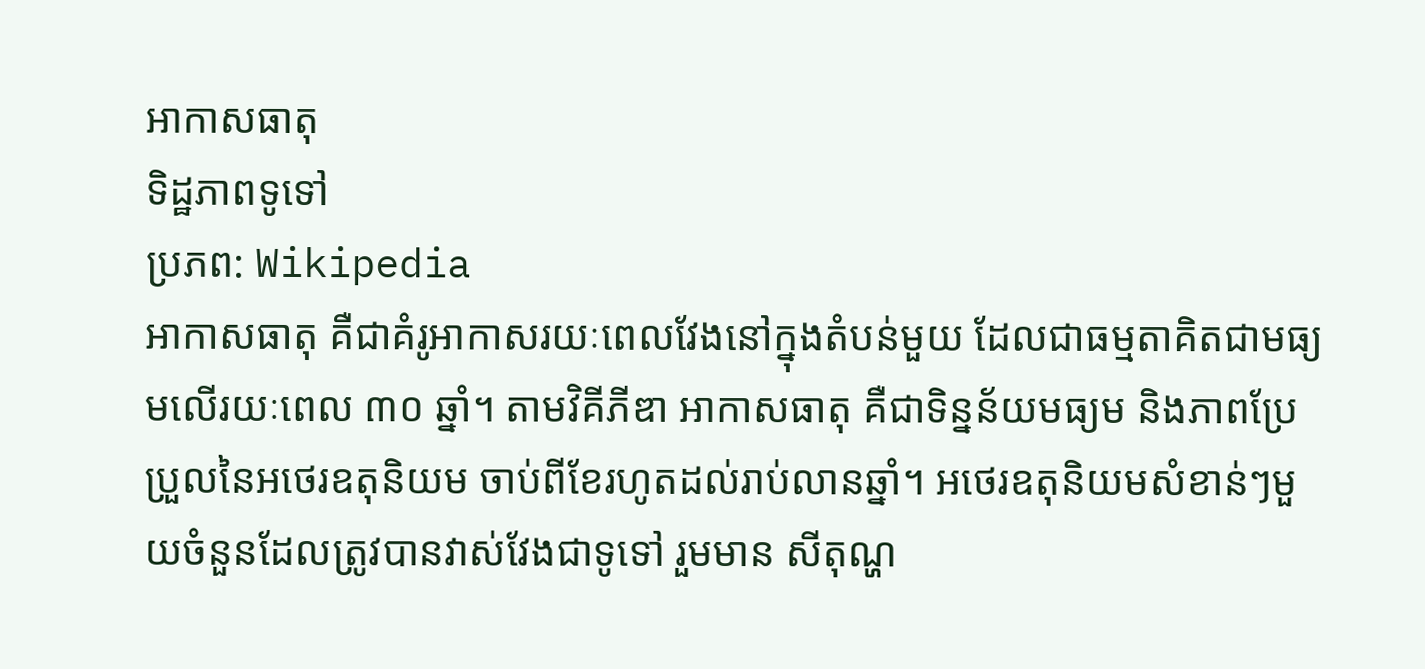អាកាសធាតុ
ទិដ្ឋភាពទូទៅ
ប្រភព: Wikipedia
អាកាសធាតុ គឺជាគំរូអាកាសរយៈពេលវែងនៅក្នុងតំបន់មួយ ដែលជាធម្មតាគិតជាមធ្យមលើរយៈពេល ៣០ ឆ្នាំ។ តាមវិគីភីឌា អាកាសធាតុ គឺជាទិន្នន័យមធ្យម និងភាពប្រែប្រួលនៃអថេរឧតុនិយម ចាប់ពីខែរហូតដល់រាប់លានឆ្នាំ។ អថេរឧតុនិយមសំខាន់ៗមួយចំនួនដែលត្រូវបានវាស់វែងជាទូទៅ រួមមាន សីតុណ្ហ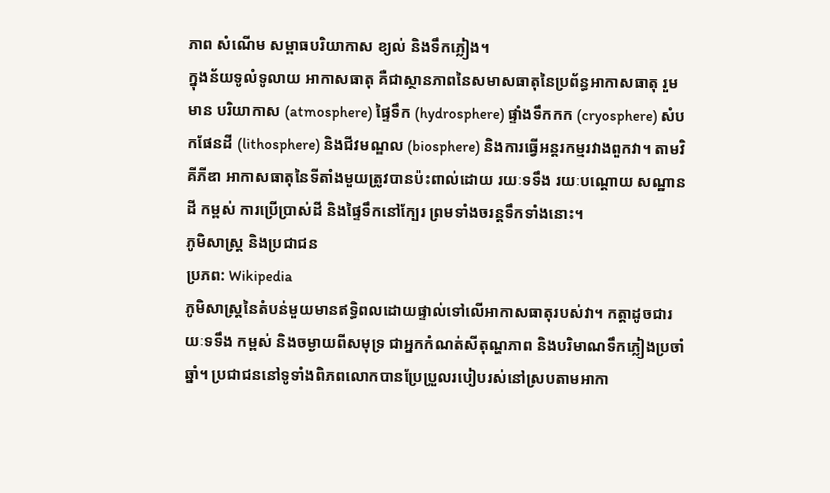ភាព សំណើម សម្ពាធបរិយាកាស ខ្យល់ និងទឹកភ្លៀង។
ក្នុងន័យទូលំទូលាយ អាកាសធាតុ គឺជាស្ថានភាពនៃសមាសធាតុនៃប្រព័ន្ធអាកាសធាតុ រួមមាន បរិយាកាស (atmosphere) ផ្ទៃទឹក (hydrosphere) ផ្ទាំងទឹកកក (cryosphere) សំបកផែនដី (lithosphere) និងជីវមណ្ឌល (biosphere) និងការធ្វើអន្តរកម្មរវាងពួកវា។ តាមវិគីភីឌា អាកាសធាតុនៃទីតាំងមួយត្រូវបានប៉ះពាល់ដោយ រយៈទទឹង រយៈបណ្តោយ សណ្ឋានដី កម្ពស់ ការប្រើប្រាស់ដី និងផ្ទៃទឹកនៅក្បែរ ព្រមទាំងចរន្តទឹកទាំងនោះ។
ភូមិសាស្ត្រ និងប្រជាជន
ប្រភព: Wikipedia
ភូមិសាស្ត្រនៃតំបន់មួយមានឥទ្ធិពលដោយផ្ទាល់ទៅលើអាកាសធាតុរបស់វា។ កត្តាដូចជារយៈទទឹង កម្ពស់ និងចម្ងាយពីសមុទ្រ ជាអ្នកកំណត់សីតុណ្ហភាព និងបរិមាណទឹកភ្លៀងប្រចាំឆ្នាំ។ ប្រជាជននៅទូទាំងពិភពលោកបានប្រែប្រួលរបៀបរស់នៅស្របតាមអាកា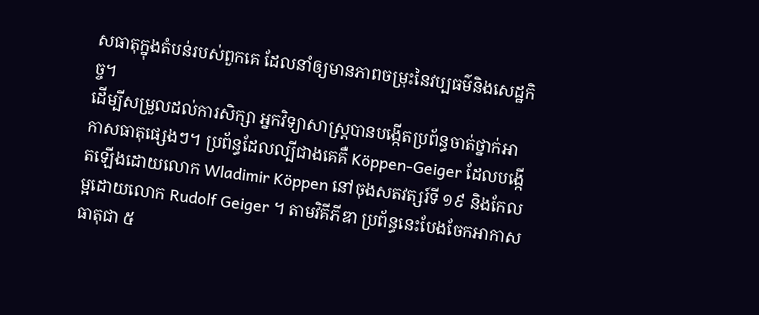សធាតុក្នុងតំបន់របស់ពួកគេ ដែលនាំឲ្យមានភាពចម្រុះនៃវប្បធម៌និងសេដ្ឋកិច្ច។
ដើម្បីសម្រួលដល់ការសិក្សា អ្នកវិទ្យាសាស្ត្របានបង្កើតប្រព័ន្ធចាត់ថ្នាក់អាកាសធាតុផ្សេងៗ។ ប្រព័ន្ធដែលល្បីជាងគេគឺ Köppen-Geiger ដែលបង្កើតឡើងដោយលោក Wladimir Köppen នៅចុងសតវត្សរ៍ទី ១៩ និងកែលម្អដោយលោក Rudolf Geiger ។ តាមវិគីភីឌា ប្រព័ន្ធនេះបែងចែកអាកាសធាតុជា ៥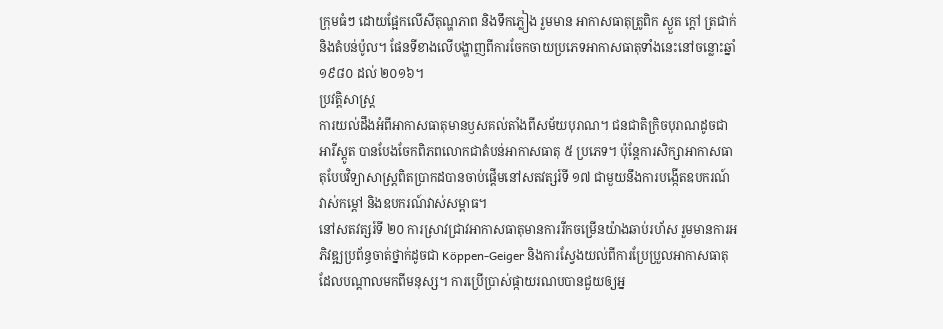ក្រុមធំៗ ដោយផ្អែកលើសីតុណ្ហភាព និងទឹកភ្លៀង រួមមាន អាកាសធាតុត្រូពិក ស្ងួត ក្តៅ ត្រជាក់ និងតំបន់ប៉ូល។ ផែនទីខាងលើបង្ហាញពីការចែកចាយប្រភេទអាកាសធាតុទាំងនេះនៅចន្លោះឆ្នាំ ១៩៨០ ដល់ ២០១៦។
ប្រវត្តិសាស្ត្រ
ការយល់ដឹងអំពីអាកាសធាតុមានឫសគល់តាំងពីសម័យបុរាណ។ ជនជាតិក្រិចបុរាណដូចជា អារីស្តូត បានបែងចែកពិភពលោកជាតំបន់អាកាសធាតុ ៥ ប្រភេទ។ ប៉ុន្តែការសិក្សាអាកាសធាតុបែបវិទ្យាសាស្ត្រពិតប្រាកដបានចាប់ផ្តើមនៅសតវត្សរ៍ទី ១៧ ជាមួយនឹងការបង្កើតឧបករណ៍វាស់កម្តៅ និងឧបករណ៍វាស់សម្ពាធ។
នៅសតវត្សរ៍ទី ២០ ការស្រាវជ្រាវអាកាសធាតុមានការរីកចម្រើនយ៉ាងឆាប់រហ័ស រួមមានការអភិវឌ្ឍប្រព័ន្ធចាត់ថ្នាក់ដូចជា Köppen-Geiger និងការស្វែងយល់ពីការប្រែប្រួលអាកាសធាតុដែលបណ្តាលមកពីមនុស្ស។ ការប្រើប្រាស់ផ្កាយរណបបានជួយឲ្យអ្ន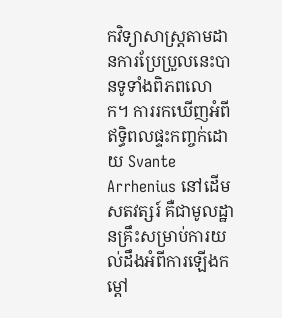កវិទ្យាសាស្ត្រតាមដានការប្រែប្រួលនេះបានទូទាំងពិភពលោក។ ការរកឃើញអំពីឥទ្ធិពលផ្ទះកញ្ចក់ដោយ Svante Arrhenius នៅដើមសតវត្សរ៍ គឺជាមូលដ្ឋានគ្រឹះសម្រាប់ការយល់ដឹងអំពីការឡើងកម្តៅ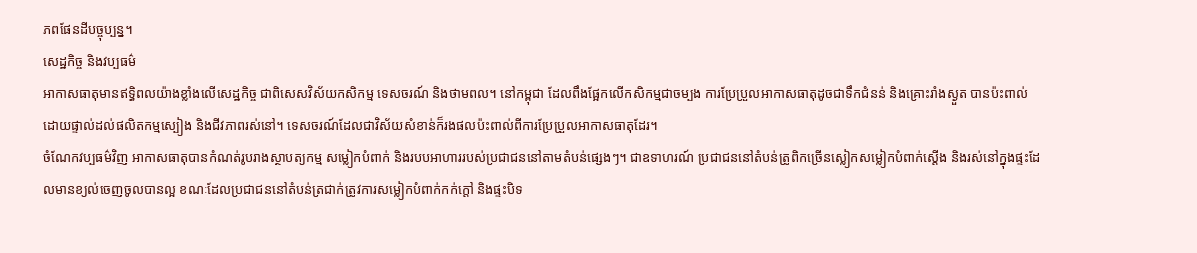ភពផែនដីបច្ចុប្បន្ន។
សេដ្ឋកិច្ច និងវប្បធម៌
អាកាសធាតុមានឥទ្ធិពលយ៉ាងខ្លាំងលើសេដ្ឋកិច្ច ជាពិសេសវិស័យកសិកម្ម ទេសចរណ៍ និងថាមពល។ នៅកម្ពុជា ដែលពឹងផ្អែកលើកសិកម្មជាចម្បង ការប្រែប្រួលអាកាសធាតុដូចជាទឹកជំនន់ និងគ្រោះរាំងស្ងួត បានប៉ះពាល់ដោយផ្ទាល់ដល់ផលិតកម្មស្បៀង និងជីវភាពរស់នៅ។ ទេសចរណ៍ដែលជាវិស័យសំខាន់ក៏រងផលប៉ះពាល់ពីការប្រែប្រួលអាកាសធាតុដែរ។
ចំណែកវប្បធម៌វិញ អាកាសធាតុបានកំណត់រូបរាងស្ថាបត្យកម្ម សម្លៀកបំពាក់ និងរបបអាហាររបស់ប្រជាជននៅតាមតំបន់ផ្សេងៗ។ ជាឧទាហរណ៍ ប្រជាជននៅតំបន់ត្រូពិកច្រើនស្លៀកសម្លៀកបំពាក់ស្តើង និងរស់នៅក្នុងផ្ទះដែលមានខ្យល់ចេញចូលបានល្អ ខណៈដែលប្រជាជននៅតំបន់ត្រជាក់ត្រូវការសម្លៀកបំពាក់កក់ក្តៅ និងផ្ទះបិទ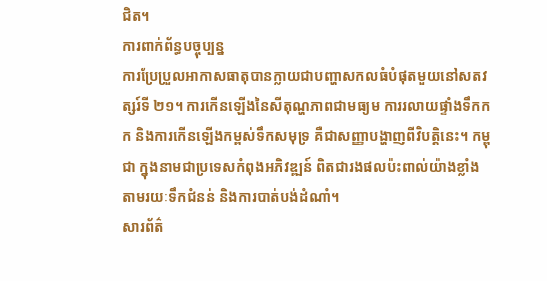ជិត។
ការពាក់ព័ន្ធបច្ចុប្បន្ន
ការប្រែប្រួលអាកាសធាតុបានក្លាយជាបញ្ហាសកលធំបំផុតមួយនៅសតវត្សរ៍ទី ២១។ ការកើនឡើងនៃសីតុណ្ហភាពជាមធ្យម ការរលាយផ្ទាំងទឹកកក និងការកើនឡើងកម្ពស់ទឹកសមុទ្រ គឺជាសញ្ញាបង្ហាញពីវិបត្តិនេះ។ កម្ពុជា ក្នុងនាមជាប្រទេសកំពុងអភិវឌ្ឍន៍ ពិតជារងផលប៉ះពាល់យ៉ាងខ្លាំង តាមរយៈទឹកជំនន់ និងការបាត់បង់ដំណាំ។
សារព័ត៌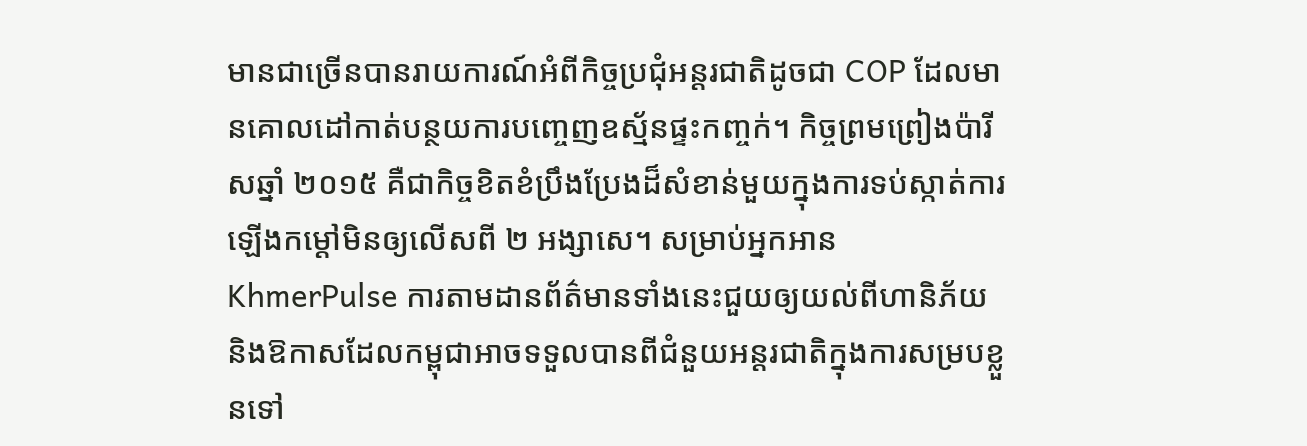មានជាច្រើនបានរាយការណ៍អំពីកិច្ចប្រជុំអន្តរជាតិដូចជា COP ដែលមានគោលដៅកាត់បន្ថយការបញ្ចេញឧស្ម័នផ្ទះកញ្ចក់។ កិច្ចព្រមព្រៀងប៉ារីសឆ្នាំ ២០១៥ គឺជាកិច្ចខិតខំប្រឹងប្រែងដ៏សំខាន់មួយក្នុងការទប់ស្កាត់ការឡើងកម្តៅមិនឲ្យលើសពី ២ អង្សាសេ។ សម្រាប់អ្នកអាន KhmerPulse ការតាមដានព័ត៌មានទាំងនេះជួយឲ្យយល់ពីហានិភ័យ និងឱកាសដែលកម្ពុជាអាចទទួលបានពីជំនួយអន្តរជាតិក្នុងការសម្របខ្លួនទៅ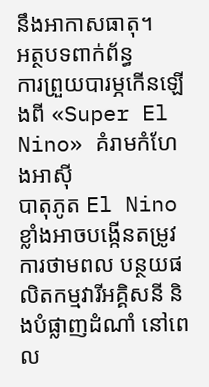នឹងអាកាសធាតុ។
អត្ថបទពាក់ព័ន្ធ
ការព្រួយបារម្ភកើនឡើងពី «Super El Nino» គំរាមកំហែងអាស៊ី
បាតុភូត El Nino ខ្លាំងអាចបង្កើនតម្រូវការថាមពល បន្ថយផលិតកម្មវារីអគ្គិសនី និងបំផ្លាញដំណាំ នៅពេល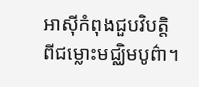អាស៊ីកំពុងជួបវិបត្តិពីជម្លោះមជ្ឈិមបូព៌ា។